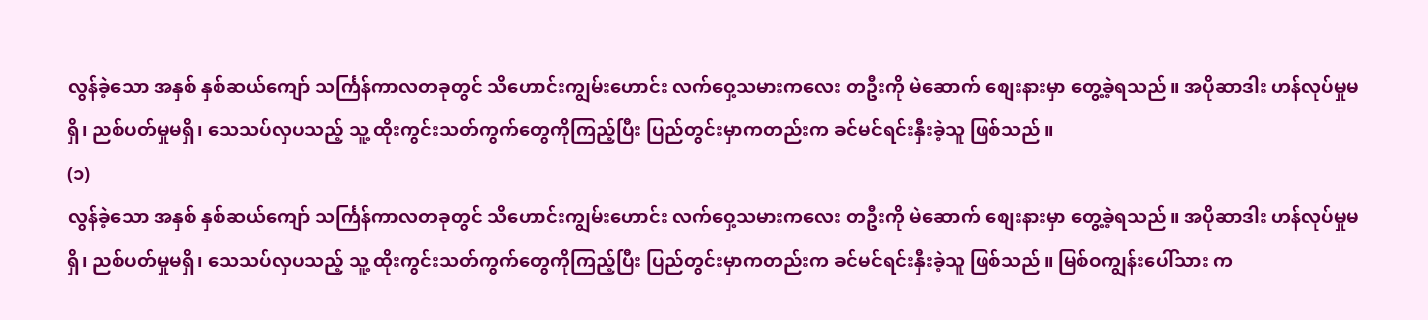လွန်ခဲ့သော အနှစ် နှစ်ဆယ်ကျော် သင်္ကြန်ကာလတခုတွင် သိဟောင်းကျွမ်းဟောင်း လက်ဝှေ့သမားကလေး တဦးကို မဲဆောက် စျေးနားမှာ တွေ့ခဲ့ရသည်။ အပိုဆာဒါး ဟန်လုပ်မှုမရှိ၊ ညစ်ပတ်မှုမရှိ၊ သေသပ်လှပသည့် သူ့ ထိုးကွင်းသတ်ကွက်တွေကိုကြည့်ပြီး ပြည်တွင်းမှာကတည်းက ခင်မင်ရင်းနှီးခဲ့သူ ဖြစ်သည်။
(၁)
လွန်ခဲ့သော အနှစ် နှစ်ဆယ်ကျော် သင်္ကြန်ကာလတခုတွင် သိဟောင်းကျွမ်းဟောင်း လက်ဝှေ့သမားကလေး တဦးကို မဲဆောက် စျေးနားမှာ တွေ့ခဲ့ရသည်။ အပိုဆာဒါး ဟန်လုပ်မှုမရှိ၊ ညစ်ပတ်မှုမရှိ၊ သေသပ်လှပသည့် သူ့ ထိုးကွင်းသတ်ကွက်တွေကိုကြည့်ပြီး ပြည်တွင်းမှာကတည်းက ခင်မင်ရင်းနှီးခဲ့သူ ဖြစ်သည်။ မြစ်ဝကျွန်းပေါ်သား က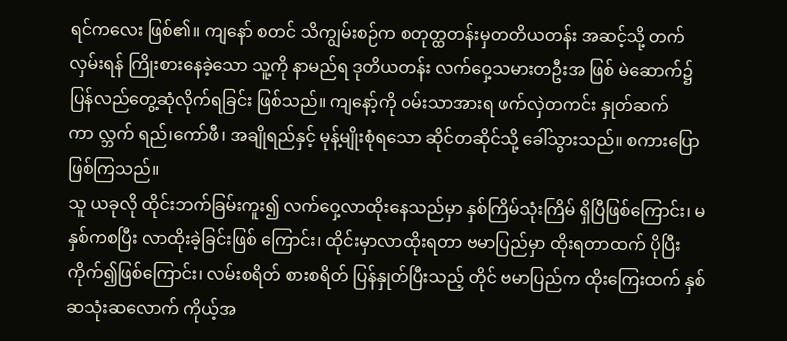ရင်ကလေး ဖြစ်၏။ ကျနော် စတင် သိကျွမ်းစဉ်က စတုတ္ထတန်းမှတတိယတန်း အဆင့်သို့ တက်လှမ်းရန် ကြိုးစားနေခဲ့သော သူ့ကို နာမည်ရ ဒုတိယတန်း လက်ဝှေ့သမားတဦးအ ဖြစ် မဲဆောက်၌ ပြန်လည်တွေ့ဆုံလိုက်ရခြင်း ဖြစ်သည်။ ကျနော့်ကို ၀မ်းသာအားရ ဖက်လှဲတကင်း နှုတ်ဆက်ကာ လ္ဘက် ရည်၊ကော်ဖီ၊ အချိုရည်နှင့် မုန့်မျိုးစုံရသော ဆိုင်တဆိုင်သို့ ခေါ်သွားသည်။ စကားပြောဖြစ်ကြသည်။
သူ ယခုလို ထိုင်းဘက်ခြမ်းကူး၍ လက်ဝှေ့လာထိုးနေသည်မှာ နှစ်ကြိမ်သုံးကြိမ် ရှိပြီဖြစ်ကြောင်း၊ မနှစ်ကစပြီး လာထိုးခဲ့ခြင်းဖြစ် ကြောင်း၊ ထိုင်းမှာလာထိုးရတာ ဗမာပြည်မှာ ထိုးရတာထက် ပိုပြီးကိုက်၍ဖြစ်ကြောင်း၊ လမ်းစရိတ် စားစရိတ် ပြန်နှုတ်ပြီးသည့် တိုင် ဗမာပြည်က ထိုးကြေးထက် နှစ်ဆသုံးဆလောက် ကိုယ့်အ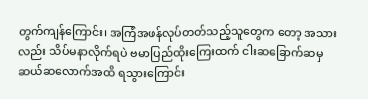တွက်ကျန်ကြောင်း၊ အကြံအဖန်လုပ်တတ်သည့်သူတွေက တော့ အသားလည်း သိပ်မနာလိုက်ရပဲ ဗမာပြည်ထိုးကြေးထက် ငါးဆခြောက်ဆမှ ဆယ်ဆလောက်အထိ ရသွားကြောင်း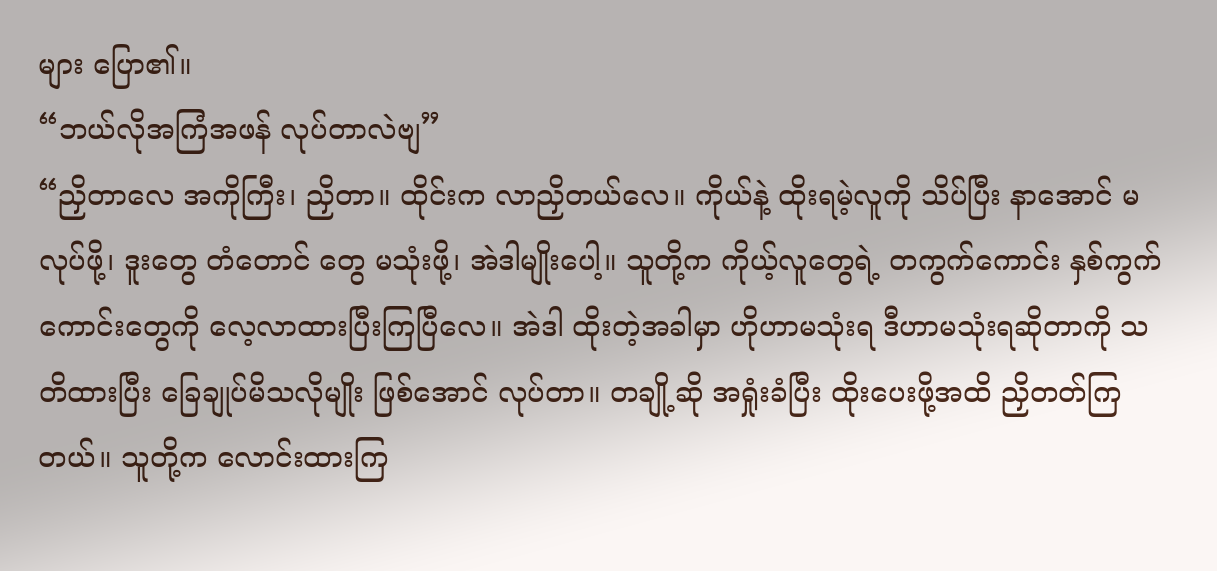များ ပြော၏။
“ဘယ်လိုအကြံအဖန် လုပ်တာလဲဗျ”
“ညှိတာလေ အကိုကြီး၊ ညှိတာ။ ထိုင်းက လာညှိတယ်လေ။ ကိုယ်နဲ့ ထိုးရမဲ့လူကို သိပ်ပြီး နာအောင် မလုပ်ဖို့၊ ဒူးတွေ တံတောင် တွေ မသုံးဖို့၊ အဲဒါမျိုးပေါ့။ သူတို့က ကိုယ့်လူတွေရဲ့ တကွက်ကောင်း နှစ်ကွက်ကောင်းတွေကို လေ့လာထားပြီးကြပြီလေ။ အဲဒါ ထိုးတဲ့အခါမှာ ဟိုဟာမသုံးရ ဒီဟာမသုံးရဆိုတာကို သတိထားပြီး ခြေချုပ်မိသလိုမျိုး ဖြစ်အောင် လုပ်တာ။ တချို့ဆို အရှုံးခံပြီး ထိုးပေးဖို့အထိ ညှိတတ်ကြတယ်။ သူတို့က လောင်းထားကြ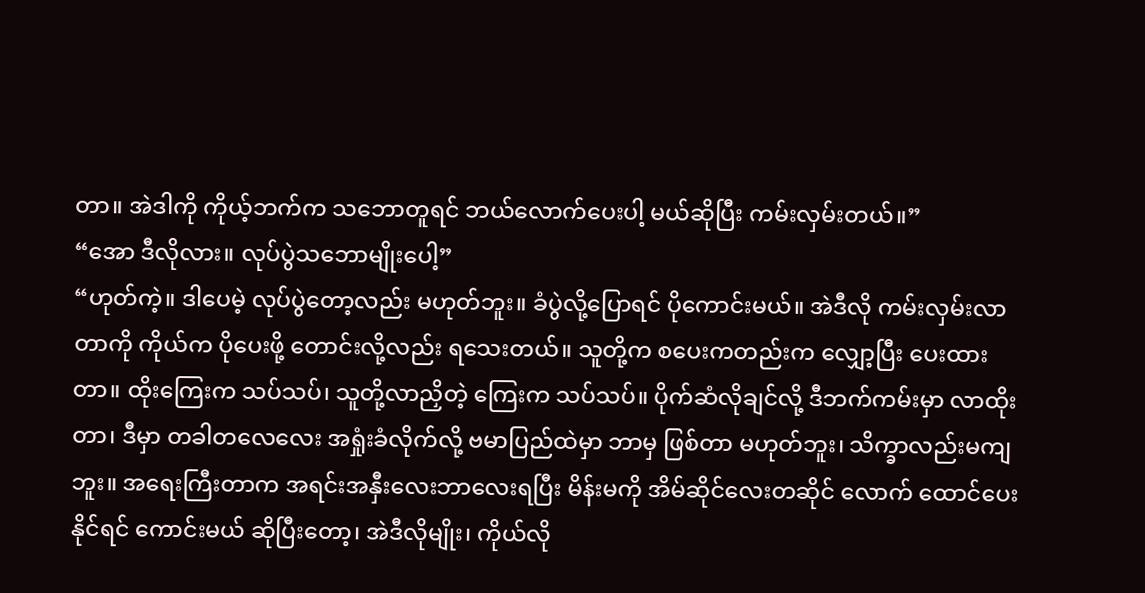တာ။ အဲဒါကို ကိုယ့်ဘက်က သဘောတူရင် ဘယ်လောက်ပေးပါ့ မယ်ဆိုပြီး ကမ်းလှမ်းတယ်။”
“အော ဒီလိုလား။ လုပ်ပွဲသဘောမျိုးပေါ့”
“ဟုတ်ကဲ့။ ဒါပေမဲ့ လုပ်ပွဲတော့လည်း မဟုတ်ဘူး။ ခံပွဲလို့ပြောရင် ပိုကောင်းမယ်။ အဲဒီလို ကမ်းလှမ်းလာတာကို ကိုယ်က ပိုပေးဖို့ တောင်းလို့လည်း ရသေးတယ်။ သူတို့က စပေးကတည်းက လျှော့ပြီး ပေးထားတာ။ ထိုးကြေးက သပ်သပ်၊ သူတို့လာညှိတဲ့ ကြေးက သပ်သပ်။ ပိုက်ဆံလိုချင်လို့ ဒီဘက်ကမ်းမှာ လာထိုးတာ၊ ဒီမှာ တခါတလေလေး အရှုံးခံလိုက်လို့ ဗမာပြည်ထဲမှာ ဘာမှ ဖြစ်တာ မဟုတ်ဘူး၊ သိက္ခာလည်းမကျဘူး။ အရေးကြီးတာက အရင်းအနှီးလေးဘာလေးရပြီး မိန်းမကို အိမ်ဆိုင်လေးတဆိုင် လောက် ထောင်ပေးနိုင်ရင် ကောင်းမယ် ဆိုပြီးတော့၊ အဲဒီလိုမျိုး၊ ကိုယ်လို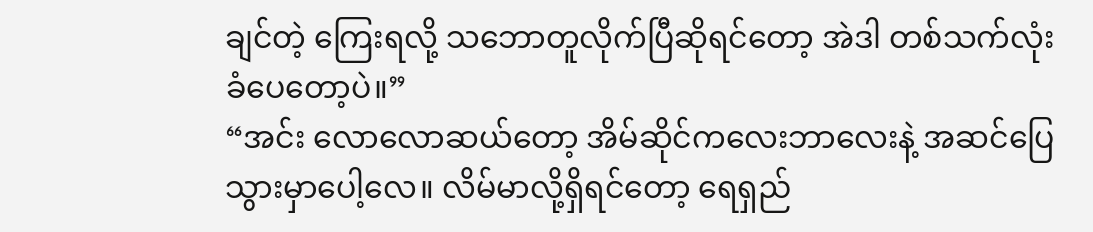ချင်တဲ့ ကြေးရလို့ သဘောတူလိုက်ပြီဆိုရင်တော့ အဲဒါ တစ်သက်လုံး ခံပေတော့ပဲ။”
“အင်း လောလောဆယ်တော့ အိမ်ဆိုင်ကလေးဘာလေးနဲ့ အဆင်ပြေသွားမှာပေါ့လေ။ လိမ်မာလို့ရှိရင်တော့ ရေရှည်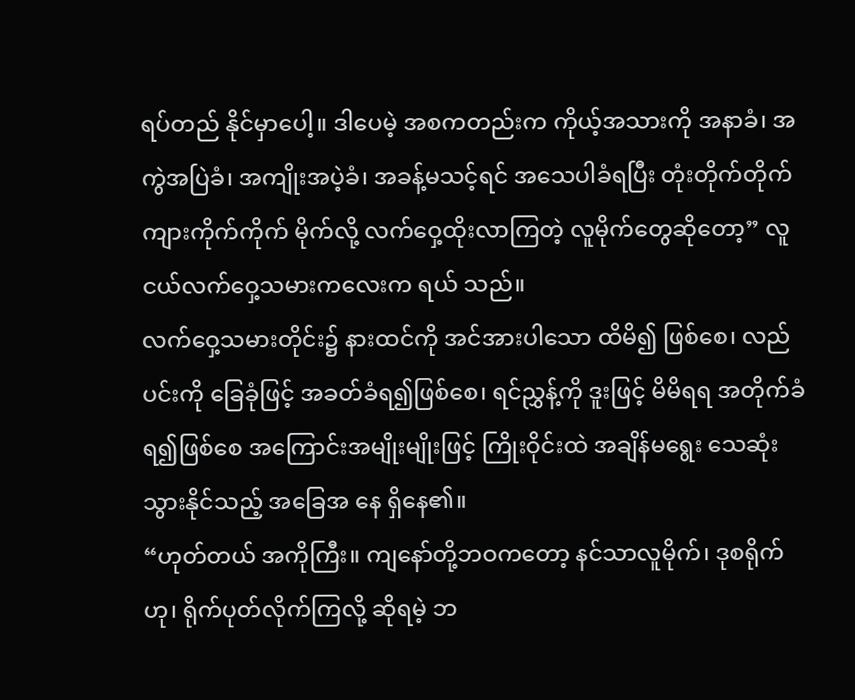ရပ်တည် နိုင်မှာပေါ့။ ဒါပေမဲ့ အစကတည်းက ကိုယ့်အသားကို အနာခံ၊ အကွဲအပြဲခံ၊ အကျိုးအပဲ့ခံ၊ အခန့်မသင့်ရင် အသေပါခံရပြီး တုံးတိုက်တိုက် ကျားကိုက်ကိုက် မိုက်လို့ လက်ဝှေ့ထိုးလာကြတဲ့ လူမိုက်တွေဆိုတော့” လူငယ်လက်ဝှေ့သမားကလေးက ရယ် သည်။
လက်ဝှေ့သမားတိုင်း၌ နားထင်ကို အင်အားပါသော ထိမိ၍ ဖြစ်စေ၊ လည်ပင်းကို ခြေခုံဖြင့် အခတ်ခံရ၍ဖြစ်စေ၊ ရင်ညွှန့်ကို ဒူးဖြင့် မိမိရရ အတိုက်ခံရ၍ဖြစ်စေ အကြောင်းအမျိုးမျိုးဖြင့် ကြိုးဝိုင်းထဲ အချိန်မရွေး သေဆုံးသွားနိုင်သည့် အခြေအ နေ ရှိနေ၏။
“ဟုတ်တယ် အကိုကြီး။ ကျနော်တို့ဘဝကတော့ နင်သာလူမိုက်၊ ဒုစရိုက်ဟု၊ ရိုက်ပုတ်လိုက်ကြလို့ ဆိုရမဲ့ ဘ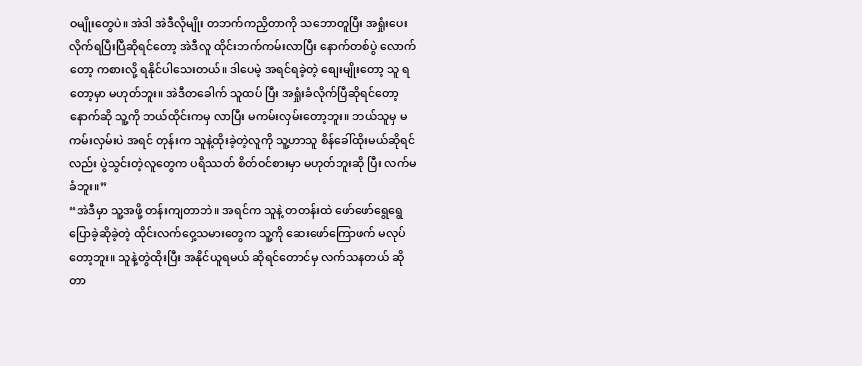ဝမျိုးတွေပဲ။ အဲဒါ အဲဒီလိုမျိုး တဘက်ကညှိတာကို သဘောတူပြီး အရှုံးပေးလိုက်ရပြီးပြီဆိုရင်တော့ အဲဒီလူ ထိုင်းဘက်ကမ်းလာပြီး နောက်တစ်ပွဲ လောက်တော့ ကစားလို့ ရနိုင်ပါသေးတယ်။ ဒါပေမဲ့ အရင်ရခဲ့တဲ့ စျေးမျိုးတော့ သူ ရတော့မှာ မဟုတ်ဘူး။ အဲဒီတခေါက် သူထပ် ပြီး အရှုံးခံလိုက်ပြီဆိုရင်တော့ နောက်ဆို သူ့ကို ဘယ်ထိုင်းကမှ လာပြီး မကမ်းလှမ်းတော့ဘူး။ ဘယ်သူမှ မကမ်းလှမ်းပဲ အရင် တုန်းက သူနဲ့ထိုးခဲ့တဲ့လူကို သူ့ဟာသူ စိန်ခေါ်ထိုးမယ်ဆိုရင်လည်း ပွဲသွင်းတဲ့လူတွေက ပရိဿတ် စိတ်ဝင်စားမှာ မဟုတ်ဘူးဆို ပြီး လက်မခံဘူး။”
“အဲဒီမှာ သူ့အဖို့ တန်းကျတာဘဲ။ အရင်က သူနဲ့ တတန်းထဲ ဖော်ဖော်ရွေရွေ ပြောခဲ့ဆိုခဲ့တဲ့ ထိုင်းလက်ဝှေ့သမားတွေက သူ့ကို ဆေးဖော်ကြောဖက် မလုပ်တော့ဘူး။ သူနဲ့တွဲထိုးပြီး အနိုင်ယူရမယ် ဆိုရင်တောင်မှ လက်သနတယ် ဆိုတာ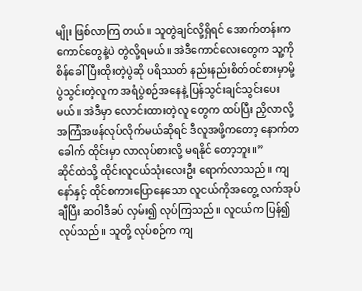မျိုး ဖြစ်လာကြ တယ်။ သူတွဲချင်လို့ရှိရင် အောက်တန်းက ကောင်တွေနဲ့ပဲ တွဲလို့ရမယ်။ အဲဒီကောင်လေးတွေက သူ့ကို စိန်ခေါ်ပြီးထိုးတဲ့ပွဲဆို ပရိဿတ် နည်းနည်းစိတ်ဝင်စားမှာမို့ ပွဲသွင်းတဲ့လူက အရံပွဲစဉ်အနေနဲ့ ပြန်သွင်းချင်သွင်းပေးမယ်။ အဲဒီမှာ လောင်းထားတဲ့လူ တွေက ထပ်ပြီး ညှိလာလို့ အကြံအဖန်လုပ်လိုက်မယ်ဆိုရင် ဒီလူအဖို့ကတော့ နောက်တခေါက် ထိုင်းမှာ လာလုပ်စားလို့ မရနိုင် တော့ဘူး။”
ဆိုင်ထဲသို့ ထိုင်းလူငယ်သုံးလေးဦး ရောက်လာသည်။ ကျနော်နှင့် ထိုင်စကားပြောနေသော လူငယ်ကိုအတွေ့ လက်အုပ်ချီပြီး ဆဝါဒီခပ် လှမ်း၍ လုပ်ကြသည်။ လူငယ်က ပြန်၍ လုပ်သည်။ သူတို့ လုပ်စဉ်က ကျ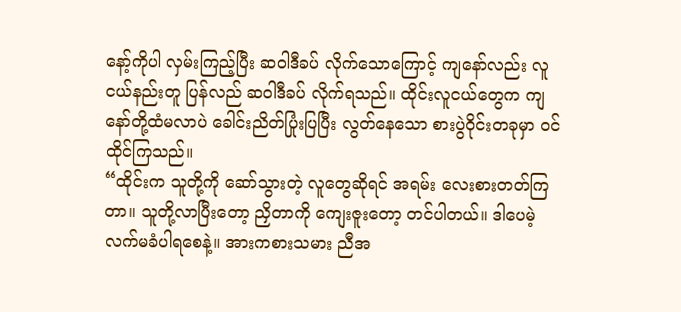နော့်ကိုပါ လှမ်းကြည့်ပြီး ဆဝါဒီခပ် လိုက်သောကြောင့် ကျနော်လည်း လူငယ်နည်းတူ ပြန်လည် ဆဝါဒီခပ် လိုက်ရသည်။ ထိုင်းလူငယ်တွေက ကျနော်တို့ထံမလာပဲ ခေါင်းညိတ်ပြုံးပြပြီး လွတ်နေသော စားပွဲဝိုင်းတခုမှာ ၀င်ထိုင်ကြသည်။
“ထိုင်းက သူတို့ကို ဆော်သွားတဲ့ လူတွေဆိုရင် အရမ်း လေးစားတတ်ကြတာ။ သူတို့လာပြီးတော့ ညှိတာကို ကျေးဇူးတော့ တင်ပါတယ်။ ဒါပေမဲ့ လက်မခံပါရစေနဲ့။ အားကစားသမား ညီအ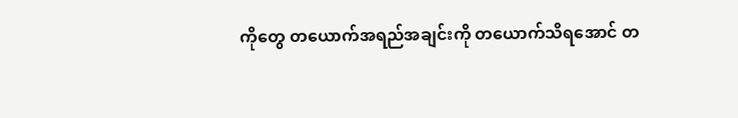ကိုတွေ တယောက်အရည်အချင်းကို တယောက်သိရအောင် တ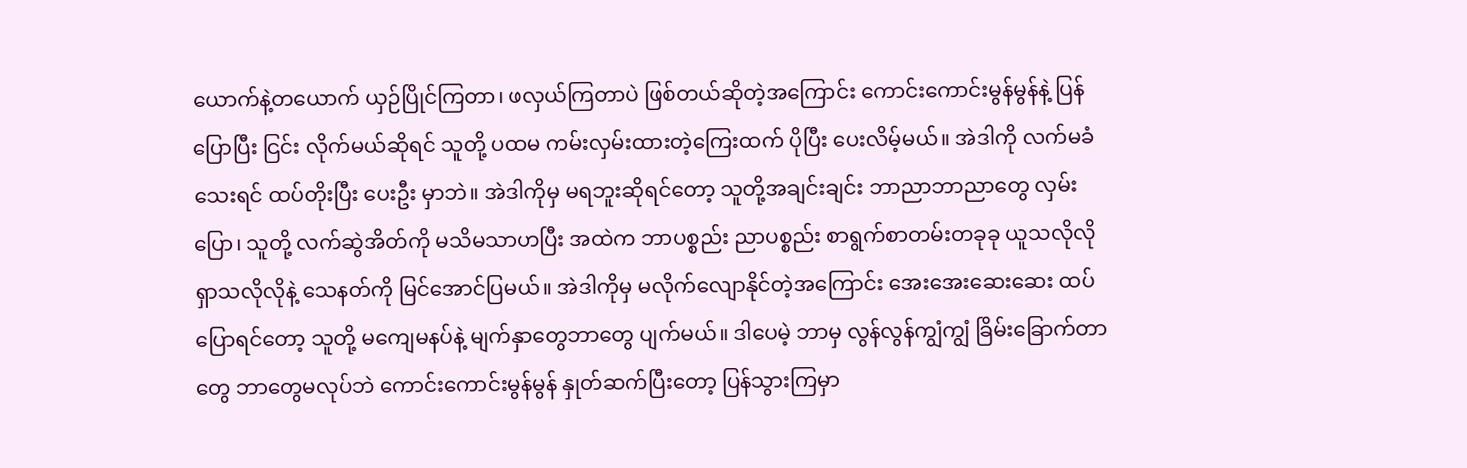ယောက်နဲ့တယောက် ယှဉ်ပြိုင်ကြတာ၊ ဖလှယ်ကြတာပဲ ဖြစ်တယ်ဆိုတဲ့အကြောင်း ကောင်းကောင်းမွန်မွန်နဲ့ ပြန်ပြောပြီး ငြင်း လိုက်မယ်ဆိုရင် သူတို့ ပထမ ကမ်းလှမ်းထားတဲ့ကြေးထက် ပိုပြီး ပေးလိမ့်မယ်။ အဲဒါကို လက်မခံသေးရင် ထပ်တိုးပြီး ပေးဦး မှာဘဲ။ အဲဒါကိုမှ မရဘူးဆိုရင်တော့ သူတို့အချင်းချင်း ဘာညာဘာညာတွေ လှမ်းပြော၊ သူတို့ လက်ဆွဲအိတ်ကို မသိမသာဟပြီး အထဲက ဘာပစ္စည်း ညာပစ္စည်း စာရွက်စာတမ်းတခုခု ယူသလိုလို ရှာသလိုလိုနဲ့ သေနတ်ကို မြင်အောင်ပြမယ်။ အဲဒါကိုမှ မလိုက်လျောနိုင်တဲ့အကြောင်း အေးအေးဆေးဆေး ထပ်ပြောရင်တော့ သူတို့ မကျေမနပ်နဲ့ မျက်နှာတွေဘာတွေ ပျက်မယ်။ ဒါပေမဲ့ ဘာမှ လွန်လွန်ကျွံကျွံ ခြိမ်းခြောက်တာတွေ ဘာတွေမလုပ်ဘဲ ကောင်းကောင်းမွန်မွန် နှုတ်ဆက်ပြီးတော့ ပြန်သွားကြမှာ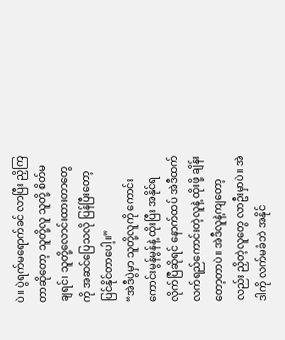ပဲ။ ပွဲရက်မရောက်ခင် လာပြီး ညှိကြတာဆိုတော့ သူတို့လူ သူတို့ စိတ်မချရင်၊ သူတို့လောင်းထားတာတွေကို အဆင်ပြေသလို ပြန်ပြီးတော့ ပြင်နိုင်တာပေါ့။”
“အဲဒီပွဲမှာ သူတို့လူကို ကောင်းကောင်းမွန်မွန်နဲ့ ထိုးပြီး အနိုင်ရလိုက်ပြီဆိုရင် နောက်ထပ် အဲဒီထက် လက်ရည်ကောင်းတဲ့လူနဲ့ ထိုးဖို့ ချိန်းတော့တာပဲ။ အဲဒီလူနဲ့ကျတော့လည်း ညှိတဲ့လူတွေ လာဦးမှာပဲ။ အဲဒါကို လက်မခံဘဲ အနိုင်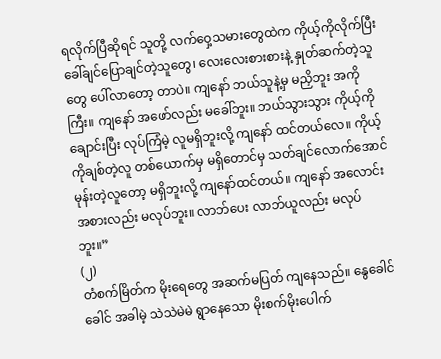ရလိုက်ပြီဆိုရင် သူတို့ လက်ဝှေ့သမားတွေထဲက ကိုယ့်ကိုလိုက်ပြီး ခေါ်ချင်ပြောချင်တဲ့သူတွေ၊ လေးလေးစားစားနဲ့ နှုတ်ဆက်တဲ့သူတွေ ပေါ်လာတော့ တာပဲ။ ကျနော် ဘယ်သူနဲ့မှ မညှိဘူး အကိုကြီး။ ကျနော် အဖော်လည်း မခေါ်ဘူး။ ဘယ်သွားသွား ကိုယ့်ကိုချောင်းပြီး လုပ်ကြံမဲ့ လူမရှိဘူးလို့ ကျနော် ထင်တယ်လေ။ ကိုယ့်ကိုချစ်တဲ့လူ တစ်ယောက်မှ မရှိတောင်မှ သတ်ချင်လောက်အောင် မုန်းတဲ့လူတော့ မရှိဘူးလို့ ကျနော်ထင်တယ်။ ကျနော် အလောင်းအစားလည်း မလုပ်ဘူး။ လာဘ်ပေး လာဘ်ယူလည်း မလုပ်ဘူး။”
(၂)
တံစက်မြိတ်က မိုးရေတွေ အဆက်မပြတ် ကျနေသည်။ နွေခေါင်ခေါင် အခါမဲ့ သဲသဲမဲမဲ ရွာနေသော မိုးစက်မိုးပေါက်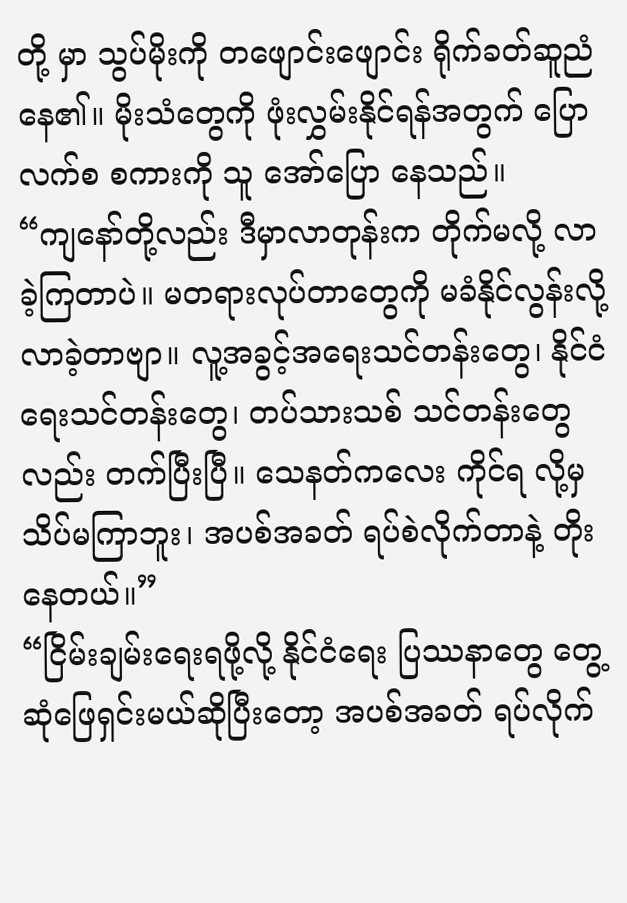တို့ မှာ သွပ်မိုးကို တဖျောင်းဖျောင်း ရိုက်ခတ်ဆူညံနေ၏။ မိုးသံတွေကို ဖုံးလွှမ်းနိုင်ရန်အတွက် ပြောလက်စ စကားကို သူ အော်ပြော နေသည်။
“ကျနော်တို့လည်း ဒီမှာလာတုန်းက တိုက်မလို့ လာခဲ့ကြတာပဲ။ မတရားလုပ်တာတွေကို မခံနိုင်လွန်းလို့ လာခဲ့တာဗျာ။ လူ့အခွင့်အရေးသင်တန်းတွေ၊ နိုင်ငံရေးသင်တန်းတွေ၊ တပ်သားသစ် သင်တန်းတွေလည်း တက်ပြီးပြီ။ သေနတ်ကလေး ကိုင်ရ လို့မှ သိပ်မကြာဘူး၊ အပစ်အခတ် ရပ်စဲလိုက်တာနဲ့ တိုးနေတယ်။”
“ငြိမ်းချမ်းရေးရဖို့လို့ နိုင်ငံရေး ပြဿနာတွေ တွေ့ဆုံဖြေရှင်းမယ်ဆိုပြီးတော့ အပစ်အခတ် ရပ်လိုက်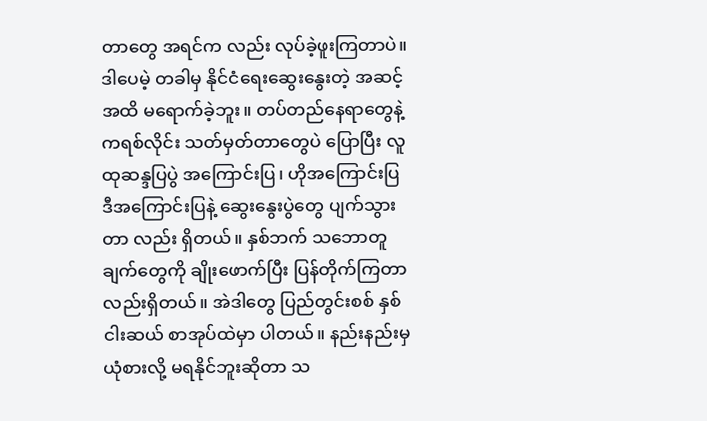တာတွေ အရင်က လည်း လုပ်ခဲ့ဖူးကြတာပဲ။ ဒါပေမဲ့ တခါမှ နိုင်ငံရေးဆွေးနွေးတဲ့ အဆင့်အထိ မရောက်ခဲ့ဘူး။ တပ်တည်နေရာတွေနဲ့ ကရစ်လိုင်း သတ်မှတ်တာတွေပဲ ပြောပြီး လူထုဆန္ဒပြပွဲ အကြောင်းပြ၊ ဟိုအကြောင်းပြ ဒီအကြောင်းပြနဲ့ ဆွေးနွေးပွဲတွေ ပျက်သွားတာ လည်း ရှိတယ်။ နှစ်ဘက် သဘောတူချက်တွေကို ချိုးဖောက်ပြီး ပြန်တိုက်ကြတာလည်းရှိတယ်။ အဲဒါတွေ ပြည်တွင်းစစ် နှစ် ငါးဆယ် စာအုပ်ထဲမှာ ပါတယ်။ နည်းနည်းမှ ယုံစားလို့ မရနိုင်ဘူးဆိုတာ သ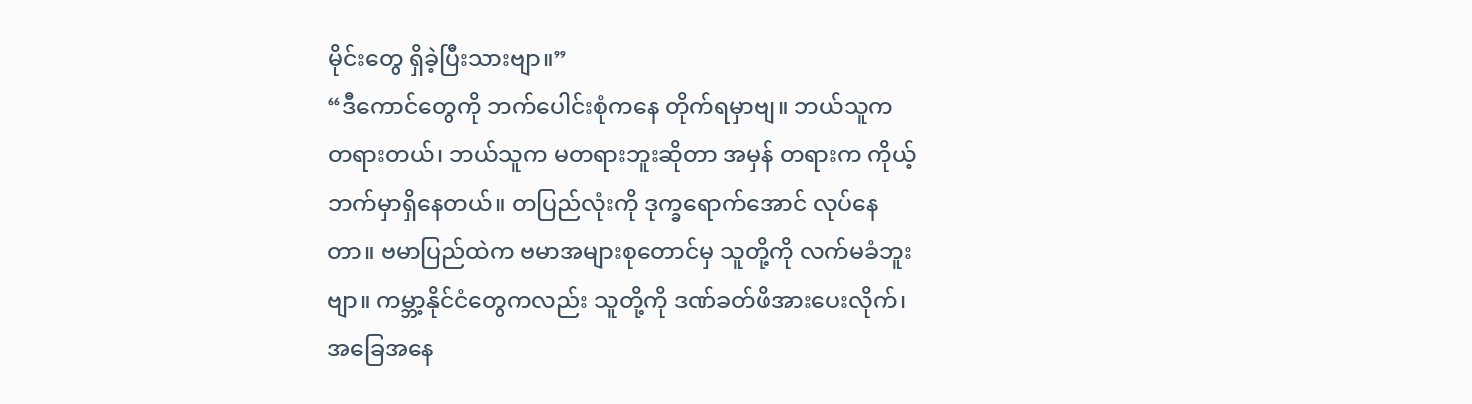မိုင်းတွေ ရှိခဲ့ပြီးသားဗျာ။”
“ဒီကောင်တွေကို ဘက်ပေါင်းစုံကနေ တိုက်ရမှာဗျ။ ဘယ်သူက တရားတယ်၊ ဘယ်သူက မတရားဘူးဆိုတာ အမှန် တရားက ကိုယ့်ဘက်မှာရှိနေတယ်။ တပြည်လုံးကို ဒုက္ခရောက်အောင် လုပ်နေတာ။ ဗမာပြည်ထဲက ဗမာအများစုတောင်မှ သူတို့ကို လက်မခံဘူးဗျာ။ ကမ္ဘာ့နိုင်ငံတွေကလည်း သူတို့ကို ဒဏ်ခတ်ဖိအားပေးလိုက်၊ အခြေအနေ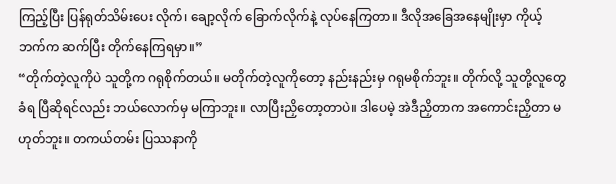ကြည့်ပြီး ပြန်ရုတ်သိမ်းပေး လိုက်၊ ချော့လိုက် ခြောက်လိုက်နဲ့ လုပ်နေကြတာ။ ဒီလိုအခြေအနေမျိုးမှာ ကိုယ့်ဘက်က ဆက်ပြီး တိုက်နေကြရမှာ။”
“တိုက်တဲ့လူကိုပဲ သူတို့က ဂရုစိုက်တယ်။ မတိုက်တဲ့လူကိုတော့ နည်းနည်းမှ ဂရုမစိုက်ဘူး။ တိုက်လို့ သူတို့လူတွေခံရ ပြီဆိုရင်လည်း ဘယ်လောက်မှ မကြာဘူး။ လာပြီးညှိတော့တာပဲ။ ဒါပေမဲ့ အဲဒီညှိတာက အကောင်းညှိတာ မဟုတ်ဘူး။ တကယ်တမ်း ပြဿနာကို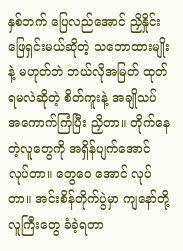နှစ်ဘက် ပြေလည်အောင် ညှိနှိုင်းဖြေရှင်းမယ်ဆိုတဲ့ သဘောထားမျိုးနဲ့ မဟုတ်ဘဲ ဘယ်လိုအမြတ် ထုတ်ရမလဲဆိုတဲ့ စိတ်ကူးနဲ့ အချိုသပ် အကောက်ကြံပြီး ညှိတာ။ တိုက်နေတဲ့လူတွေကို အရှိန်ပျက်အောင် လုပ်တာ။ တွေဝေ အောင် လုပ်တာ။ အင်းစိန်တိုက်ပွဲမှာ ကျနော်တို့ လူကြီးတွေ ခံခဲ့ရတာ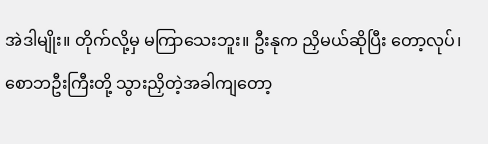အဲဒါမျိုး။ တိုက်လို့မှ မကြာသေးဘူး။ ဦးနုက ညှိမယ်ဆိုပြီး တော့လုပ်၊ စောဘဦးကြီးတို့ သွားညှိတဲ့အခါကျတော့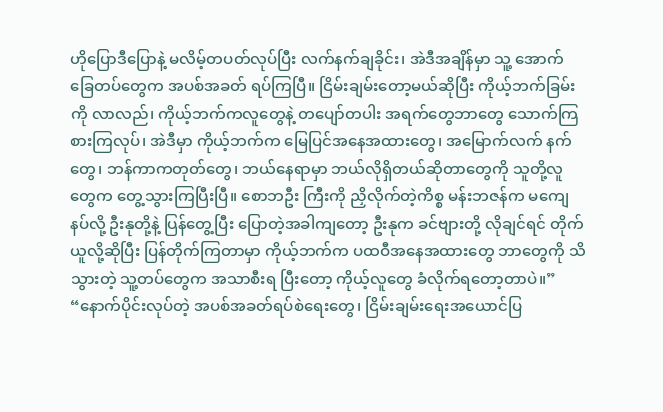ဟိုပြောဒီပြောနဲ့ မလိမ့်တပတ်လုပ်ပြီး လက်နက်ချခိုင်း၊ အဲဒီအချိန်မှာ သူ့ အောက်ခြေတပ်တွေက အပစ်အခတ် ရပ်ကြပြီ။ ငြိမ်းချမ်းတော့မယ်ဆိုပြီး ကိုယ့်ဘက်ခြမ်းကို လာလည်၊ ကိုယ့်ဘက်ကလူတွေနဲ့ တပျော်တပါး အရက်တွေဘာတွေ သောက်ကြစားကြလုပ်၊ အဲဒီမှာ ကိုယ့်ဘက်က မြေပြင်အနေအထားတွေ၊ အမြောက်လက် နက်တွေ၊ ဘန်ကာကတုတ်တွေ၊ ဘယ်နေရာမှာ ဘယ်လိုရှိတယ်ဆိုတာတွေကို သူတို့လူတွေက တွေ့သွားကြပြီးပြီ။ စောဘဦး ကြီးကို ညှိလိုက်တဲ့ကိစ္စ မန်းဘဇန်က မကျေနပ်လို့ ဦးနုတို့နဲ့ ပြန်တွေ့ပြီး ပြောတဲ့အခါကျတော့ ဦးနုက ခင်ဗျားတို့ လိုချင်ရင် တိုက်ယူလို့ဆိုပြီး ပြန်တိုက်ကြတာမှာ ကိုယ့်ဘက်က ပထဝီအနေအထားတွေ ဘာတွေကို သိသွားတဲ့ သူ့တပ်တွေက အသာစီးရ ပြီးတော့ ကိုယ့်လူတွေ ခံလိုက်ရတော့တာပဲ။”
“နောက်ပိုင်းလုပ်တဲ့ အပစ်အခတ်ရပ်စဲရေးတွေ၊ ငြိမ်းချမ်းရေးအယောင်ပြ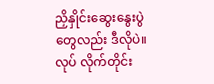ညှိနှိုင်းဆွေးနွေးပွဲတွေလည်း ဒီလိုပဲ။ လုပ် လိုက်တိုင်း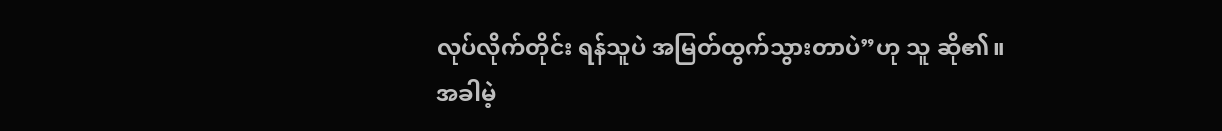လုပ်လိုက်တိုင်း ရန်သူပဲ အမြတ်ထွက်သွားတာပဲ”ဟု သူ ဆို၏။
အခါမဲ့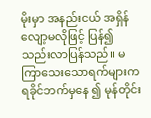မိုးမှာ အနည်းငယ် အရှိန်လျော့မလိုဖြင့် ပြန်၍ သည်းလာပြန်သည်။ မကြာသေးသောရက်များက ရခိုင်ဘက်မှနေ ၍ မုန်တိုင်း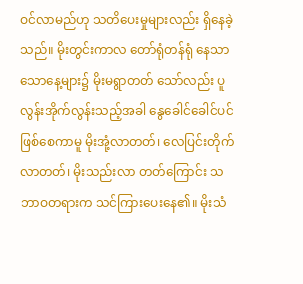ဝင်လာမည်ဟု သတိပေးမှုများလည်း ရှိနေခဲ့သည်။ မိုးတွင်းကာလ တော်ရုံတန်ရုံ နေသာသောနေ့များ၌ မိုးမရွာတတ် သော်လည်း ပူလွန်းအိုက်လွန်းသည့်အခါ နွေခေါင်ခေါင်ပင် ဖြစ်စေကာမူ မိုးအုံ့လာတတ်၊ လေပြင်းတိုက်လာတတ်၊ မိုးသည်းလာ တတ်ကြောင်း သဘာဝတရားက သင်ကြားပေးနေ၏။ မိုးသံ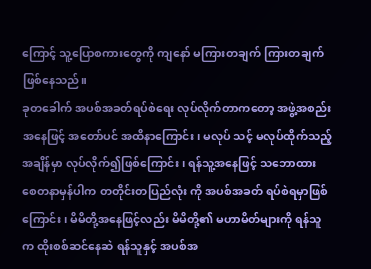ကြောင့် သူ့ပြောစကားတွေကို ကျနော် မကြားတချက် ကြားတချက် ဖြစ်နေသည်။
ခုတခေါက် အပစ်အခတ်ရပ်စဲရေး လုပ်လိုက်တာကတော့ အဖွဲ့အစည်းအနေဖြင့် အတော်ပင် အထိနာကြောင်း၊ မလုပ် သင့် မလုပ်ထိုက်သည့်အချိန်မှာ လုပ်လိုက်၍ဖြစ်ကြောင်း၊ ရန်သူ့အနေဖြင့် သဘောထား စေတနာမှန်ပါက တတိုင်းတပြည်လုံး ကို အပစ်အခတ် ရပ်စဲရမှာဖြစ်ကြောင်း၊ မိမိတို့အနေဖြင့်လည်း မိမိတို့၏ မဟာမိတ်များကို ရန်သူက ထိုးစစ်ဆင်နေဆဲ ရန်သူနှင့် အပစ်အ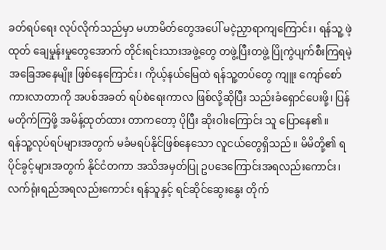ခတ်ရပ်ရေး လုပ်လိုက်သည်မှာ မဟာမိတ်တွေအပေါ် မငဲ့ညှာရာကျကြောင်း၊ ရန်သူ့ ဖဲ့ထုတ် ချေမှုန်းမှုတွေအောက် တိုင်းရင်းသားအဖွဲ့တွေ တဖွဲ့ပြီးတဖွဲ့ ပြိုကွဲပျက်စီးကြရမဲ့ အခြေအနေမျိုး ဖြစ်နေကြောင်း၊ ကိုယ့်နယ်မြေထဲ ရန်သူ့တပ်တွေ ကျူး ကျော်စော်ကားလာတာကို အပစ်အခတ် ရပ်စဲရေးကာလ ဖြစ်လို့ဆိုပြီး သည်းခံရှောင်ပေးဖို့၊ ပြန်မတိုက်ကြဖို့ အမိန့်ထုတ်ထား တာကတော့ ပိုပြီး ဆိုးဝါးကြောင်း သူ ပြောနေ၏။
ရန်သူ့လုပ်ရပ်များအတွက် မခံမရပ်နိုင်ဖြစ်နေသော လူငယ်တွေရှိသည်။ မိမိတို့၏ ရပိုင်ခွင့်များအတွက် နိုင်ငံတကာ အသိအမှတ်ပြု ဥပဒေကြောင်းအရလည်းကောင်း၊ လက်ရုံးရည်အရလည်းကောင်း ရန်သူနှင့် ရင်ဆိုင်ဆွေးနွေး တိုက်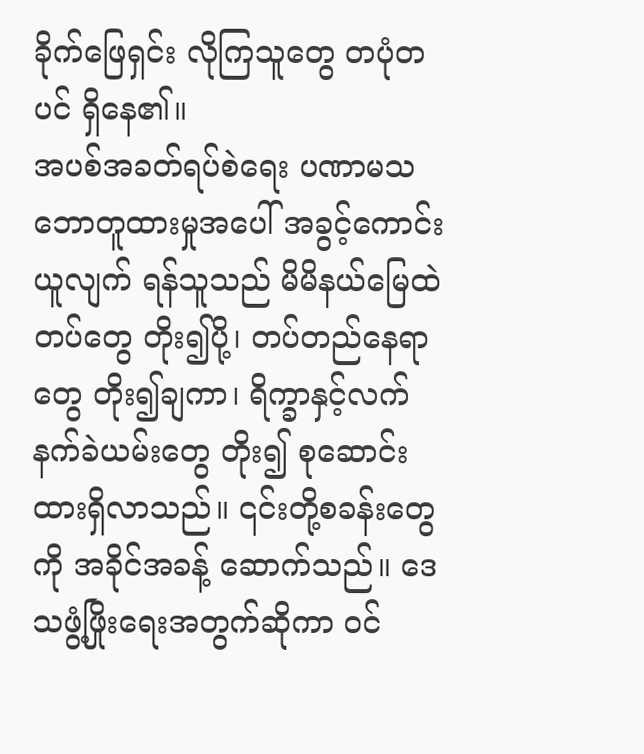ခိုက်ဖြေရှင်း လိုကြသူတွေ တပုံတပင် ရှိနေ၏။
အပစ်အခတ်ရပ်စဲရေး ပဏာမသဘောတူထားမှုအပေါ် အခွင့်ကောင်းယူလျက် ရန်သူသည် မိမိနယ်မြေထဲ တပ်တွေ တိုး၍ပို့၊ တပ်တည်နေရာတွေ တိုး၍ချကာ၊ ရိက္ခာနှင့်လက်နက်ခဲယမ်းတွေ တိုး၍ စုဆောင်းထားရှိလာသည်။ ၎င်းတို့စခန်းတွေကို အခိုင်အခန့် ဆောက်သည်။ ဒေသဖွံ့ဖြိုးရေးအတွက်ဆိုကာ ၀င်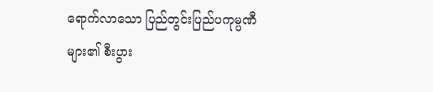ရောက်လာသော ပြည်တွင်းပြည်ပကုမ္ပဏီများ၏ စီးပွား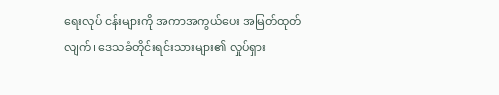ရေးလုပ် ငန်းများကို အကာအကွယ်ပေး အမြတ်ထုတ်လျက်၊ ဒေသခံတိုင်းရင်းသားများ၏ လှုပ်ရှား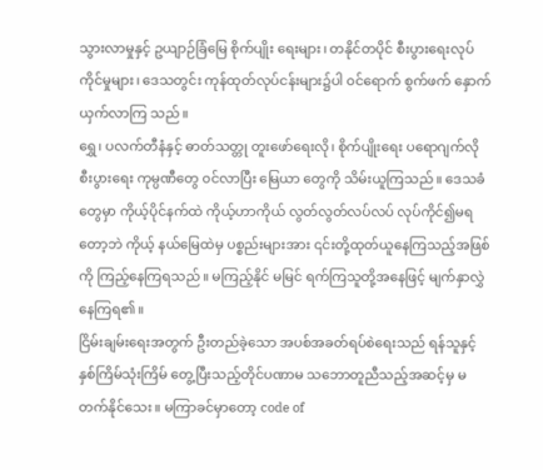သွားလာမှုနှင့် ဥယျာဉ်ခြံမြေ စိုက်ပျိုး ရေးများ၊ တနိုင်တပိုင် စီးပွားရေးလုပ်ကိုင်မှုများ၊ ဒေသတွင်း ကုန်ထုတ်လုပ်ငန်းများ၌ပါ ၀င်ရောက် စွက်ဖက် နှောက်ယှက်လာကြ သည်။
ရွှေ၊ ပလက်တီနံနှင့် ဓာတ်သတ္တု တူးဖော်ရေးလို၊ စိုက်ပျိုးရေး ပရောဂျက်လို စီးပွားရေး ကုမ္ပဏီတွေ ၀င်လာပြီး မြေယာ တွေကို သိမ်းယူကြသည်။ ဒေသခံတွေမှာ ကိုယ့်ပိုင်နက်ထဲ ကိုယ့်ဟာကိုယ် လွတ်လွတ်လပ်လပ် လုပ်ကိုင်၍မရတော့ဘဲ ကိုယ့် နယ်မြေထဲမှ ပစ္စည်းများအား ၎င်းတို့ထုတ်ယူနေကြသည့်အဖြစ်ကို ကြည့်နေကြရသည်။ မကြည့်နိုင် မမြင် ရက်ကြသူတို့အနေဖြင့် မျက်နှာလွှဲနေကြရ၏။
ငြိမ်းချမ်းရေးအတွက် ဦးတည်ခဲ့သော အပစ်အခတ်ရပ်စဲရေးသည် ရန်သူနှင့် နှစ်ကြိမ်သုံးကြိမ် တွေ့ပြီးသည့်တိုင်ပဏာမ သဘောတူညီသည့်အဆင့်မှ မတက်နိုင်သေး။ မကြာခင်မှာတော့ code of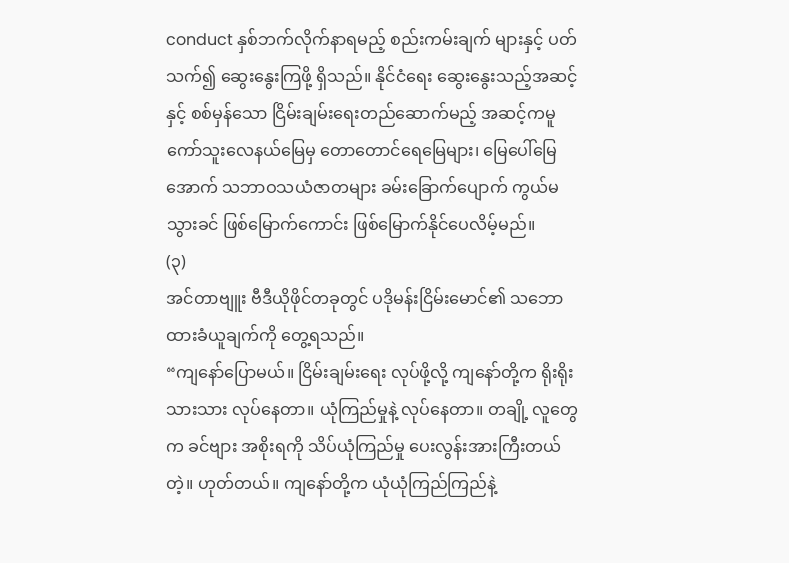conduct နှစ်ဘက်လိုက်နာရမည့် စည်းကမ်းချက် များနှင့် ပတ်သက်၍ ဆွေးနွေးကြဖို့ ရှိသည်။ နိုင်ငံရေး ဆွေးနွေးသည့်အဆင့်နှင့် စစ်မှန်သော ငြိမ်းချမ်းရေးတည်ဆောက်မည့် အဆင့်ကမူ ကော်သူးလေနယ်မြေမှ တောတောင်ရေမြေများ၊ မြေပေါ်မြေအောက် သဘာဝသယံဇာတများ ခမ်းခြောက်ပျောက် ကွယ်မသွားခင် ဖြစ်မြောက်ကောင်း ဖြစ်မြောက်နိုင်ပေလိမ့်မည်။
(၃)
အင်တာဗျူး ဗီဒီယိုဖိုင်တခုတွင် ပဒိုမန်းငြိမ်းမောင်၏ သဘောထားခံယူချက်ကို တွေ့ရသည်။
“ကျနော်ပြောမယ်။ ငြိမ်းချမ်းရေး လုပ်ဖို့လို့ ကျနော်တို့က ရိုးရိုးသားသား လုပ်နေတာ။ ယုံကြည်မှုနဲ့ လုပ်နေတာ။ တချို့ လူတွေက ခင်ဗျား အစိုးရကို သိပ်ယုံကြည်မှု ပေးလွန်းအားကြီးတယ်တဲ့။ ဟုတ်တယ်။ ကျနော်တို့က ယုံယုံကြည်ကြည်နဲ့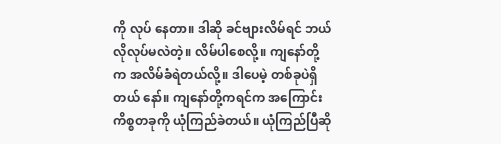ကို လုပ် နေတာ။ ဒါဆို ခင်ဗျားလိမ်ရင် ဘယ်လိုလုပ်မလဲတဲ့။ လိမ်ပါစေလို့။ ကျနော်တို့က အလိမ်ခံရဲတယ်လို့။ ဒါပေမဲ့ တစ်ခုပဲရှိတယ် နော်။ ကျနော်တို့ကရင်က အကြောင်းကိစ္စတခုကို ယုံကြည်ခဲတယ်။ ယုံကြည်ပြီဆို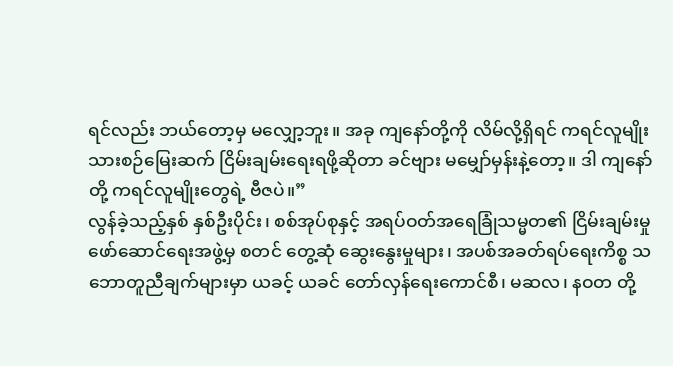ရင်လည်း ဘယ်တော့မှ မလျှော့ဘူး။ အခု ကျနော်တို့ကို လိမ်လို့ရှိရင် ကရင်လူမျိုး သားစဉ်မြေးဆက် ငြိမ်းချမ်းရေးရဖို့ဆိုတာ ခင်ဗျား မမျှော်မှန်းနဲ့တော့။ ဒါ ကျနော်တို့ ကရင်လူမျိုးတွေရဲ့ ဗီဇပဲ။”
လွန်ခဲ့သည့်နှစ် နှစ်ဦးပိုင်း၊ စစ်အုပ်စုနှင့် အရပ်ဝတ်အရေခြုံသမ္မတ၏ ငြိမ်းချမ်းမှု ဖော်ဆောင်ရေးအဖွဲ့မှ စတင် တွေ့ဆုံ ဆွေးနွေးမှုများ၊ အပစ်အခတ်ရပ်ရေးကိစ္စ သဘောတူညီချက်များမှာ ယခင့် ယခင် တော်လှန်ရေးကောင်စီ၊ မဆလ၊ နဝတ တို့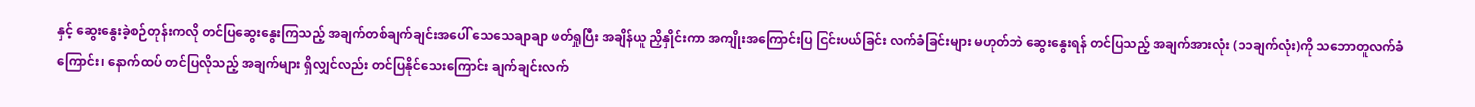နှင့် ဆွေးနွေးခဲ့စဉ်တုန်းကလို တင်ပြဆွေးနွေးကြသည့် အချက်တစ်ချက်ချင်းအပေါ် သေသေချာချာ ဖတ်ရှုပြီး အချိန်ယူ ညှိနှိုင်းကာ အကျိုးအကြောင်းပြ ငြင်းပယ်ခြင်း လက်ခံခြင်းများ မဟုတ်ဘဲ ဆွေးနွေးရန် တင်ပြသည့် အချက်အားလုံး (၁၁ချက်လုံး)ကို သဘောတူလက်ခံကြောင်း၊ နောက်ထပ် တင်ပြလိုသည့် အချက်များ ရှိလျှင်လည်း တင်ပြနိုင်သေးကြောင်း ချက်ချင်းလက်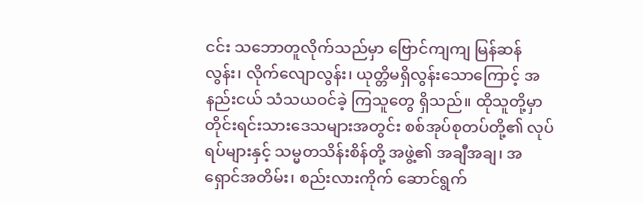ငင်း သဘောတူလိုက်သည်မှာ ဗြောင်ကျကျ မြန်ဆန်လွန်း၊ လိုက်လျောလွန်း၊ ယုတ္တိမရှိလွန်းသောကြောင့် အနည်းငယ် သံသယဝင်ခဲ့ ကြသူတွေ ရှိသည်။ ထိုသူတို့မှာ တိုင်းရင်းသားဒေသများအတွင်း စစ်အုပ်စုတပ်တို့၏ လုပ်ရပ်များနှင့် သမ္မတသိန်းစိန်တို့ အဖွဲ့၏ အချီအချ၊ အရှောင်အတိမ်း၊ စည်းလားကိုက် ဆောင်ရွက်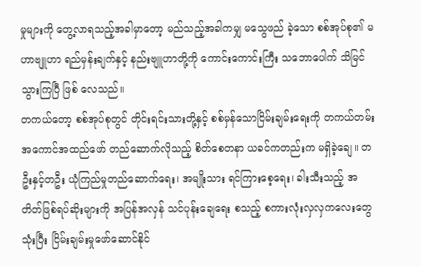မှုများကို တွေ့လာရသည့်အခါမှာတော့ မည်သည့်အခါကမျှ မသွေဖည် ခဲ့သော စစ်အုပ်စု၏ မဟာဗျူဟာ ရည်မှန်းချက်နှင့် နည်းဗျူဟာတို့ကို ကောင်းကောင်းကြီး သဘောပေါက် သိမြင်သွားကြပြီ ဖြစ် လေသည်။
တကယ်တော့ စစ်အုပ်စုတွင် တိုင်းရင်းသားတို့နှင့် စစ်မှန်သောငြိမ်းချမ်းရေးကို တကယ်တမ်း အကောင်အထည်ဖော် တည်ဆောက်လိုသည့် စိတ်စေတနာ ယခင်ကတည်းက မရှိခဲ့ချေ။ တဦးနှင့်တဦး ယုံကြည်မှုတည်ဆောက်ရေး၊ အမျိုးသား ရင်ကြားစေ့ရေး၊ ခါးသီးသည့် အတိတ်ဖြစ်ရပ်ဆိုးများကို အပြန်အလှန် သင်ပုန်းချေရေး စသည့် စကားလုံးလှလှကလေးတွေ သုံးပြီး ငြိမ်းချမ်းမှုဖော်ဆောင်နိုင်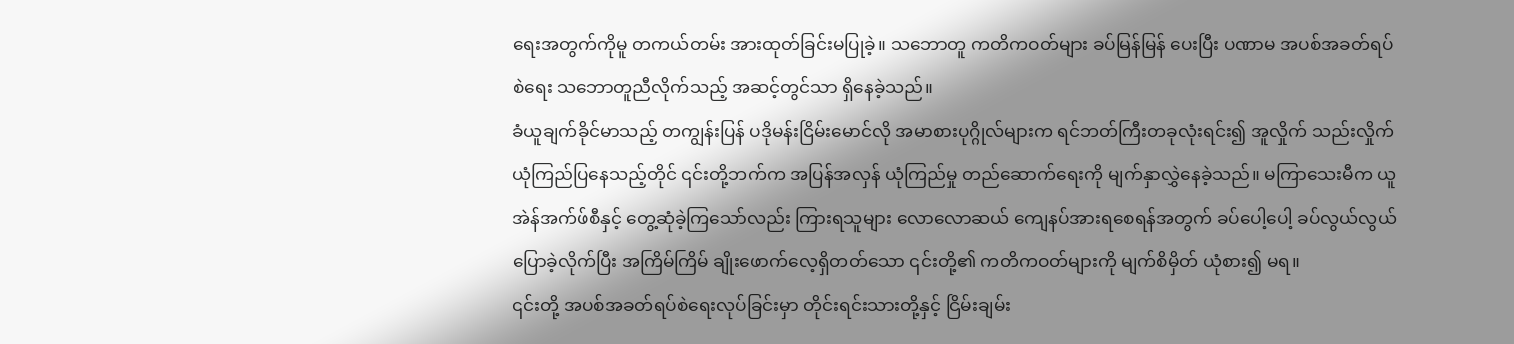ရေးအတွက်ကိုမူ တကယ်တမ်း အားထုတ်ခြင်းမပြုခဲ့။ သဘောတူ ကတိကဝတ်များ ခပ်မြန်မြန် ပေးပြီး ပဏာမ အပစ်အခတ်ရပ်စဲရေး သဘောတူညီလိုက်သည့် အဆင့်တွင်သာ ရှိနေခဲ့သည်။
ခံယူချက်ခိုင်မာသည့် တကျွန်းပြန် ပဒိုမန်းငြိမ်းမောင်လို အမာစားပုဂ္ဂိုလ်များက ရင်ဘတ်ကြီးတခုလုံးရင်း၍ အူလှိုက် သည်းလှိုက် ယုံကြည်ပြနေသည့်တိုင် ၎င်းတို့ဘက်က အပြန်အလှန် ယုံကြည်မှု တည်ဆောက်ရေးကို မျက်နှာလွှဲနေခဲ့သည်။ မကြာသေးမီက ယူအဲန်အက်ဖ်စီနှင့် တွေ့ဆုံခဲ့ကြသော်လည်း ကြားရသူများ လောလောဆယ် ကျေနပ်အားရစေရန်အတွက် ခပ်ပေါ့ပေါ့ ခပ်လွယ်လွယ် ပြောခဲ့လိုက်ပြီး အကြိမ်ကြိမ် ချိုးဖောက်လေ့ရှိတတ်သော ၎င်းတို့၏ ကတိကဝတ်များကို မျက်စိမှိတ် ယုံစား၍ မရ။
၎င်းတို့ အပစ်အခတ်ရပ်စဲရေးလုပ်ခြင်းမှာ တိုင်းရင်းသားတို့နှင့် ငြိမ်းချမ်း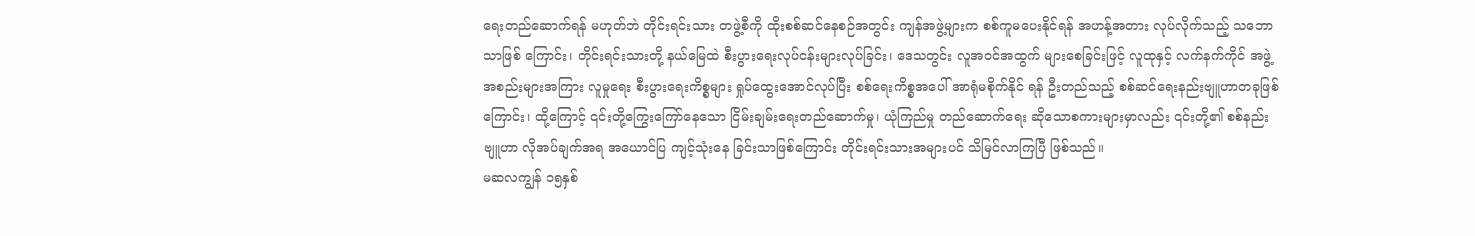ရေးတည်ဆောက်ရန် မဟုတ်ဘဲ တိုင်းရင်းသား တဖွဲ့စီကို ထိုးစစ်ဆင်နေစဉ်အတွင်း ကျန်အဖွဲ့များက စစ်ကူမပေးနိုင်ရန် အဟန့်အတား လုပ်လိုက်သည့် သဘောသာဖြစ် ကြောင်း၊ တိုင်းရင်းသားတို့ နယ်မြေထဲ စီးပွားရေးလုပ်ငန်းများလုပ်ခြင်း၊ ဒေသတွင်း လူအဝင်အထွက် များစေခြင်းဖြင့် လူထုနှင့် လက်နက်ကိုင် အဖွဲ့အစည်းများအကြား လူမှုရေး စီးပွားရေးကိစ္စများ ရှုပ်ထွေးအောင်လုပ်ပြီး စစ်ရေးကိစ္စအပေါ် အာရုံမစိုက်နိုင် ရန် ဦးတည်သည့် စစ်ဆင်ရေးနည်းဗျူဟာတခုဖြစ်ကြောင်း၊ ထို့ကြောင့် ၎င်းတို့ကြွေးကြော်နေသော ငြိမ်းချမ်းရေးတည်ဆောက်မှု၊ ယုံကြည်မှု တည်ဆောက်ရေး ဆိုသောစကားများမှာလည်း ၎င်းတို့၏ စစ်နည်းဗျူဟာ လိုအပ်ချက်အရ အယောင်ပြ ကျင့်သုံးနေ ခြင်းသာဖြစ်ကြောင်း တိုင်းရင်းသားအများပင် သိမြင်လာကြပြီ ဖြစ်သည်။
မဆလကျွန် ၁၅နှစ်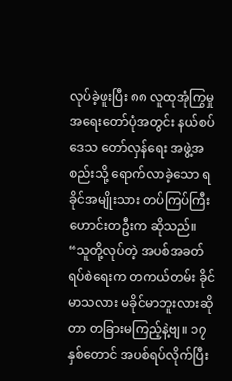လုပ်ခဲ့ဖူးပြီး ၈၈ လူထုအုံကြွမှု အရေးတော်ပုံအတွင်း နယ်စပ်ဒေသ တော်လှန်ရေး အဖွဲ့အစည်းသို့ ရောက်လာခဲ့သော ရခိုင်အမျိုးသား တပ်ကြပ်ကြီးဟောင်းတဦးက ဆိုသည်။
“သူတို့လုပ်တဲ့ အပစ်အခတ်ရပ်စဲရေးက တကယ်တမ်း ခိုင်မာသလား မခိုင်မာဘူးလားဆိုတာ တခြားမကြည့်နဲ့ဗျ။ ၁၇နှစ်တောင် အပစ်ရပ်လိုက်ပြီး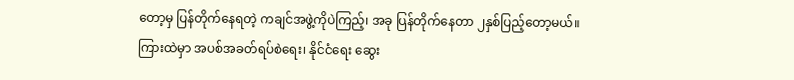တော့မှ ပြန်တိုက်နေရတဲ့ ကချင်အဖွဲ့ကိုပဲကြည့်၊ အခု ပြန်တိုက်နေတာ ၂နှစ်ပြည့်တော့မယ်။ ကြားထဲမှာ အပစ်အခတ်ရပ်စဲရေး၊ နိုင်ငံရေး ဆွေး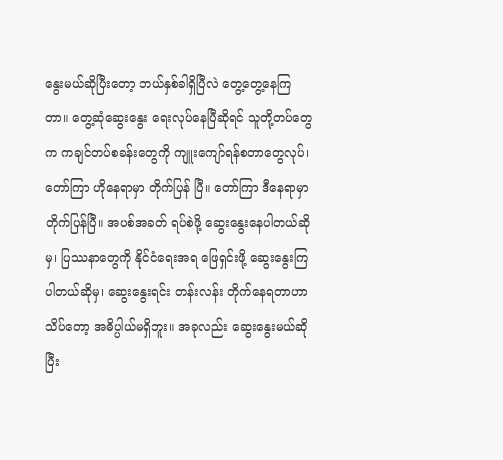နွေးမယ်ဆိုပြီးတော့ ဘယ်နှစ်ခါရှိပြီလဲ တွေ့တွေ့နေကြတာ။ တွေ့ဆုံဆွေးနွေး ရေးလုပ်နေပြီဆိုရင် သူတို့တပ်တွေက ကချင်တပ်စခန်းတွေကို ကျူးကျော်ရန်စတာတွေလုပ်၊ တော်ကြာ ဟိုနေရာမှာ တိုက်ပြန် ပြီ။ တော်ကြာ ဒီနေရာမှာ တိုက်ပြန်ပြီ။ အပစ်အခတ် ရပ်စဲဖို့ ဆွေးနွေးနေပါတယ်ဆိုမှ၊ ပြဿနာတွေကို နိုင်ငံရေးအရ ဖြေရှင်းဖို့ ဆွေးနွေးကြပါတယ်ဆိုမှ၊ ဆွေးနွေးရင်း တန်းလန်း တိုက်နေရတာဟာ သိပ်တော့ အဓိပ္ပါယ်မရှိဘူး။ အခုလည်း ဆွေးနွေးမယ်ဆို ပြီး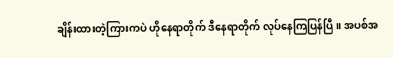ချိန်းထားတဲ့ကြားကပဲ ဟိုနေရာတိုက် ဒီနေရာတိုက် လုပ်နေကြပြန်ပြီ။ အပစ်အ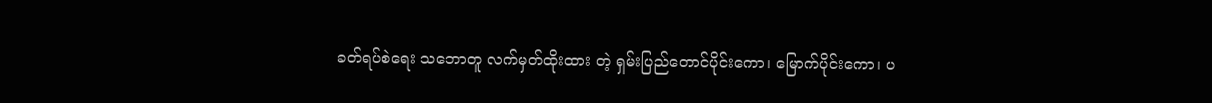ခတ်ရပ်စဲရေး သဘောတူ လက်မှတ်ထိုးထား တဲ့ ရှမ်းပြည်တောင်ပိုင်းကော၊ မြောက်ပိုင်းကော၊ ပ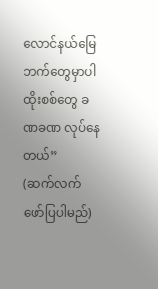လောင်နယ်မြေဘက်တွေမှာပါ ထိုးစစ်တွေ ခဏခဏ လုပ်နေတယ်”
(ဆက်လက် ဖော်ပြပါမည်)